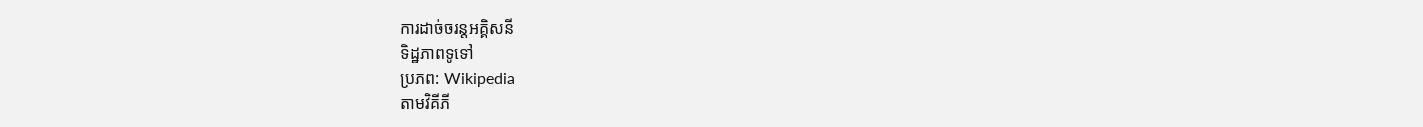ការដាច់ចរន្តអគ្គិសនី
ទិដ្ឋភាពទូទៅ
ប្រភព: Wikipedia
តាមវិគីភី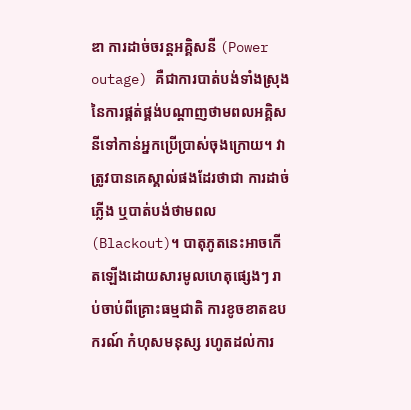ឌា ការដាច់ចរន្តអគ្គិសនី (Power outage) គឺជាការបាត់បង់ទាំងស្រុងនៃការផ្គត់ផ្គង់បណ្តាញថាមពលអគ្គិសនីទៅកាន់អ្នកប្រើប្រាស់ចុងក្រោយ។ វាត្រូវបានគេស្គាល់ផងដែរថាជា ការដាច់ភ្លើង ឬបាត់បង់ថាមពល (Blackout)។ បាតុភូតនេះអាចកើតឡើងដោយសារមូលហេតុផ្សេងៗ រាប់ចាប់ពីគ្រោះធម្មជាតិ ការខូចខាតឧបករណ៍ កំហុសមនុស្ស រហូតដល់ការ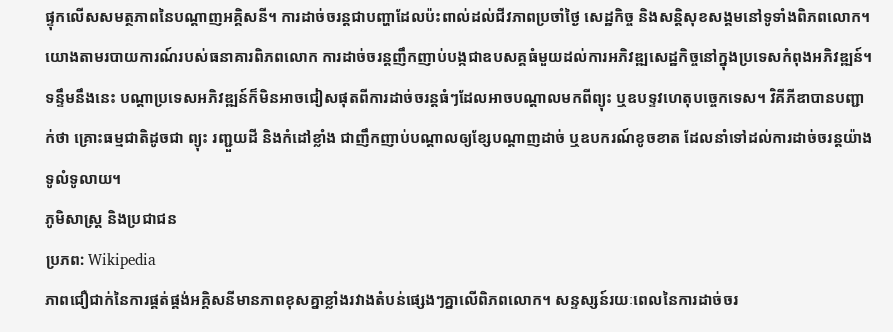ផ្ទុកលើសសមត្ថភាពនៃបណ្តាញអគ្គិសនី។ ការដាច់ចរន្តជាបញ្ហាដែលប៉ះពាល់ដល់ជីវភាពប្រចាំថ្ងៃ សេដ្ឋកិច្ច និងសន្តិសុខសង្គមនៅទូទាំងពិភពលោក។
យោងតាមរបាយការណ៍របស់ធនាគារពិភពលោក ការដាច់ចរន្តញឹកញាប់បង្កជាឧបសគ្គធំមួយដល់ការអភិវឌ្ឍសេដ្ឋកិច្ចនៅក្នុងប្រទេសកំពុងអភិវឌ្ឍន៍។ ទន្ទឹមនឹងនេះ បណ្តាប្រទេសអភិវឌ្ឍន៍ក៏មិនអាចជៀសផុតពីការដាច់ចរន្តធំៗដែលអាចបណ្តាលមកពីព្យុះ ឬឧបទ្ទវហេតុបច្ចេកទេស។ វិគីភីឌាបានបញ្ជាក់ថា គ្រោះធម្មជាតិដូចជា ព្យុះ រញ្ជួយដី និងកំដៅខ្លាំង ជាញឹកញាប់បណ្តាលឲ្យខ្សែបណ្តាញដាច់ ឬឧបករណ៍ខូចខាត ដែលនាំទៅដល់ការដាច់ចរន្តយ៉ាងទូលំទូលាយ។
ភូមិសាស្ត្រ និងប្រជាជន
ប្រភព: Wikipedia
ភាពជឿជាក់នៃការផ្គត់ផ្គង់អគ្គិសនីមានភាពខុសគ្នាខ្លាំងរវាងតំបន់ផ្សេងៗគ្នាលើពិភពលោក។ សន្ទស្សន៍រយៈពេលនៃការដាច់ចរ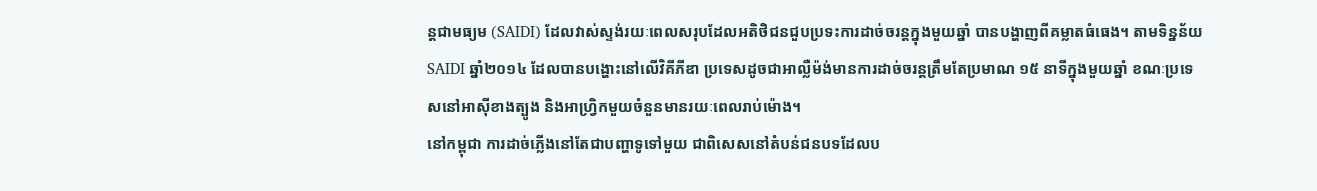ន្តជាមធ្យម (SAIDI) ដែលវាស់ស្ទង់រយៈពេលសរុបដែលអតិថិជនជួបប្រទះការដាច់ចរន្តក្នុងមួយឆ្នាំ បានបង្ហាញពីគម្លាតធំធេង។ តាមទិន្នន័យ SAIDI ឆ្នាំ២០១៤ ដែលបានបង្ហោះនៅលើវិគីភីឌា ប្រទេសដូចជាអាល្លឺម៉ង់មានការដាច់ចរន្តត្រឹមតែប្រមាណ ១៥ នាទីក្នុងមួយឆ្នាំ ខណៈប្រទេសនៅអាស៊ីខាងត្បូង និងអាហ្វ្រិកមួយចំនួនមានរយៈពេលរាប់ម៉ោង។
នៅកម្ពុជា ការដាច់ភ្លើងនៅតែជាបញ្ហាទូទៅមួយ ជាពិសេសនៅតំបន់ជនបទដែលប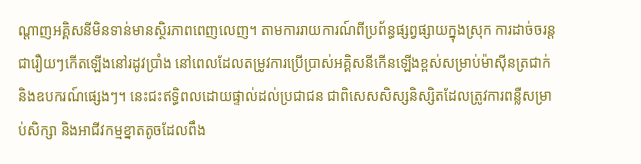ណ្តាញអគ្គិសនីមិនទាន់មានស្ថិរភាពពេញលេញ។ តាមការរាយការណ៍ពីប្រព័ន្ធផ្សព្វផ្សាយក្នុងស្រុក ការដាច់ចរន្តជារឿយៗកើតឡើងនៅរដូវប្រាំង នៅពេលដែលតម្រូវការប្រើប្រាស់អគ្គិសនីកើនឡើងខ្ពស់សម្រាប់ម៉ាស៊ីនត្រជាក់ និងឧបករណ៍ផ្សេងៗ។ នេះជះឥទ្ធិពលដោយផ្ទាល់ដល់ប្រជាជន ជាពិសេសសិស្សនិស្សិតដែលត្រូវការពន្លឺសម្រាប់សិក្សា និងអាជីវកម្មខ្នាតតូចដែលពឹង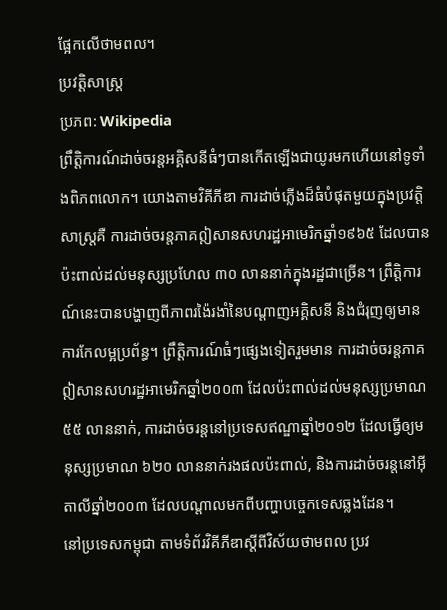ផ្អែកលើថាមពល។
ប្រវត្តិសាស្ត្រ
ប្រភព: Wikipedia
ព្រឹត្តិការណ៍ដាច់ចរន្តអគ្គិសនីធំៗបានកើតឡើងជាយូរមកហើយនៅទូទាំងពិភពលោក។ យោងតាមវិគីភីឌា ការដាច់ភ្លើងដ៏ធំបំផុតមួយក្នុងប្រវត្តិសាស្ត្រគឺ ការដាច់ចរន្តភាគឦសានសហរដ្ឋអាមេរិកឆ្នាំ១៩៦៥ ដែលបានប៉ះពាល់ដល់មនុស្សប្រហែល ៣០ លាននាក់ក្នុងរដ្ឋជាច្រើន។ ព្រឹត្តិការណ៍នេះបានបង្ហាញពីភាពរង៉ៃរងាំនៃបណ្តាញអគ្គិសនី និងជំរុញឲ្យមានការកែលម្អប្រព័ន្ធ។ ព្រឹត្តិការណ៍ធំៗផ្សេងទៀតរួមមាន ការដាច់ចរន្តភាគឦសានសហរដ្ឋអាមេរិកឆ្នាំ២០០៣ ដែលប៉ះពាល់ដល់មនុស្សប្រមាណ ៥៥ លាននាក់, ការដាច់ចរន្តនៅប្រទេសឥណ្ឌាឆ្នាំ២០១២ ដែលធ្វើឲ្យមនុស្សប្រមាណ ៦២០ លាននាក់រងផលប៉ះពាល់, និងការដាច់ចរន្តនៅអ៊ីតាលីឆ្នាំ២០០៣ ដែលបណ្តាលមកពីបញ្ហាបច្ចេកទេសឆ្លងដែន។
នៅប្រទេសកម្ពុជា តាមទំព័រវិគីភីឌាស្តីពីវិស័យថាមពល ប្រវ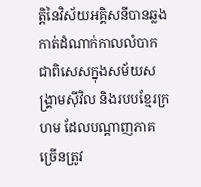ត្តិនៃវិស័យអគ្គិសនីបានឆ្លងកាត់ដំណាក់កាលលំបាក ជាពិសេសក្នុងសម័យសង្គ្រាមស៊ីវិល និងរបបខ្មែរក្រហម ដែលបណ្តាញភាគច្រើនត្រូវ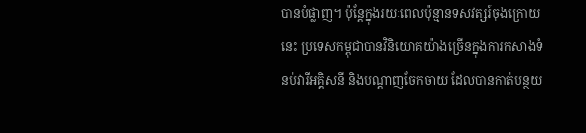បានបំផ្លាញ។ ប៉ុន្តែក្នុងរយៈពេលប៉ុន្មានទសវត្សរ៍ចុងក្រោយនេះ ប្រទេសកម្ពុជាបានវិនិយោគយ៉ាងច្រើនក្នុងការកសាងទំនប់វារីអគ្គិសនី និងបណ្តាញចែកចាយ ដែលបានកាត់បន្ថយ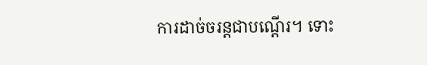ការដាច់ចរន្តជាបណ្តើរ។ ទោះ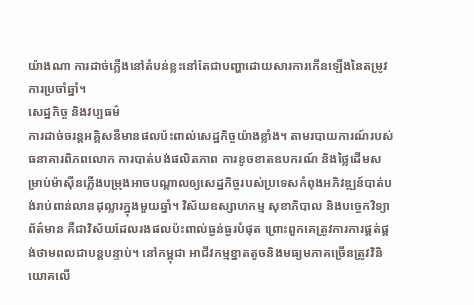យ៉ាងណា ការដាច់ភ្លើងនៅតំបន់ខ្លះនៅតែជាបញ្ហាដោយសារការកើនឡើងនៃតម្រូវការប្រចាំឆ្នាំ។
សេដ្ឋកិច្ច និងវប្បធម៌
ការដាច់ចរន្តអគ្គិសនីមានផលប៉ះពាល់សេដ្ឋកិច្ចយ៉ាងខ្លាំង។ តាមរបាយការណ៍របស់ធនាគារពិភពលោក ការបាត់បង់ផលិតភាព ការខូចខាតឧបករណ៍ និងថ្លៃដើមសម្រាប់ម៉ាស៊ីនភ្លើងបម្រុងអាចបណ្តាលឲ្យសេដ្ឋកិច្ចរបស់ប្រទេសកំពុងអភិវឌ្ឍន៍បាត់បង់រាប់ពាន់លានដុល្លារក្នុងមួយឆ្នាំ។ វិស័យឧស្សាហកម្ម សុខាភិបាល និងបច្ចេកវិទ្យាព័ត៌មាន គឺជាវិស័យដែលរងផលប៉ះពាល់ធ្ងន់ធ្ងរបំផុត ព្រោះពួកគេត្រូវការការផ្គត់ផ្គង់ថាមពលជាបន្តបន្ទាប់។ នៅកម្ពុជា អាជីវកម្មខ្នាតតូចនិងមធ្យមភាគច្រើនត្រូវវិនិយោគលើ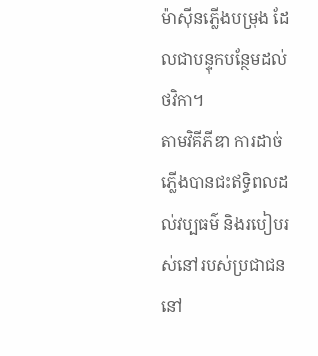ម៉ាស៊ីនភ្លើងបម្រុង ដែលជាបន្ទុកបន្ថែមដល់ថវិកា។
តាមវិគីភីឌា ការដាច់ភ្លើងបានជះឥទ្ធិពលដល់វប្បធម៌ និងរបៀបរស់នៅរបស់ប្រជាជននៅ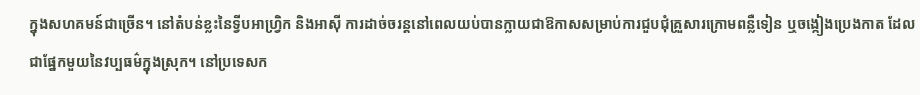ក្នុងសហគមន៍ជាច្រើន។ នៅតំបន់ខ្លះនៃទ្វីបអាហ្វ្រិក និងអាស៊ី ការដាច់ចរន្តនៅពេលយប់បានក្លាយជាឱកាសសម្រាប់ការជួបជុំគ្រួសារក្រោមពន្លឺទៀន ឬចង្កៀងប្រេងកាត ដែលជាផ្នែកមួយនៃវប្បធម៌ក្នុងស្រុក។ នៅប្រទេសក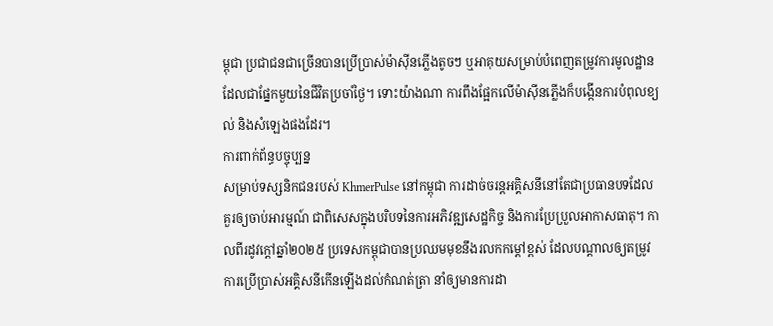ម្ពុជា ប្រជាជនជាច្រើនបានប្រើប្រាស់ម៉ាស៊ីនភ្លើងតូចៗ ឬអាគុយសម្រាប់បំពេញតម្រូវការមូលដ្ឋាន ដែលជាផ្នែកមួយនៃជីវិតប្រចាំថ្ងៃ។ ទោះយ៉ាងណា ការពឹងផ្អែកលើម៉ាស៊ីនភ្លើងក៏បង្កើនការបំពុលខ្យល់ និងសំឡេងផងដែរ។
ការពាក់ព័ន្ធបច្ចុប្បន្ន
សម្រាប់ទស្សនិកជនរបស់ KhmerPulse នៅកម្ពុជា ការដាច់ចរន្តអគ្គិសនីនៅតែជាប្រធានបទដែលគួរឲ្យចាប់អារម្មណ៍ ជាពិសេសក្នុងបរិបទនៃការអភិវឌ្ឍសេដ្ឋកិច្ច និងការប្រែប្រួលអាកាសធាតុ។ កាលពីរដូវក្តៅឆ្នាំ២០២៥ ប្រទេសកម្ពុជាបានប្រឈមមុខនឹងរលកកម្ដៅខ្ពស់ ដែលបណ្តាលឲ្យតម្រូវការប្រើប្រាស់អគ្គិសនីកើនឡើងដល់កំណត់ត្រា នាំឲ្យមានការដា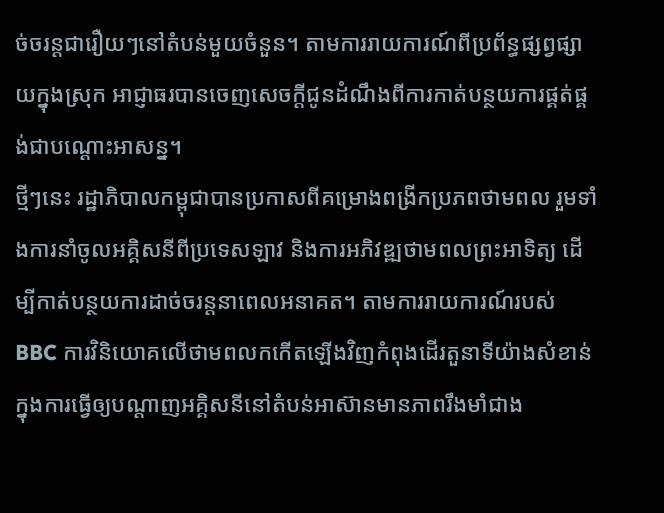ច់ចរន្តជារឿយៗនៅតំបន់មួយចំនួន។ តាមការរាយការណ៍ពីប្រព័ន្ធផ្សព្វផ្សាយក្នុងស្រុក អាជ្ញាធរបានចេញសេចក្តីជូនដំណឹងពីការកាត់បន្ថយការផ្គត់ផ្គង់ជាបណ្តោះអាសន្ន។
ថ្មីៗនេះ រដ្ឋាភិបាលកម្ពុជាបានប្រកាសពីគម្រោងពង្រីកប្រភពថាមពល រួមទាំងការនាំចូលអគ្គិសនីពីប្រទេសឡាវ និងការអភិវឌ្ឍថាមពលព្រះអាទិត្យ ដើម្បីកាត់បន្ថយការដាច់ចរន្តនាពេលអនាគត។ តាមការរាយការណ៍របស់ BBC ការវិនិយោគលើថាមពលកកើតឡើងវិញកំពុងដើរតួនាទីយ៉ាងសំខាន់ក្នុងការធ្វើឲ្យបណ្តាញអគ្គិសនីនៅតំបន់អាស៊ានមានភាពរឹងមាំជាង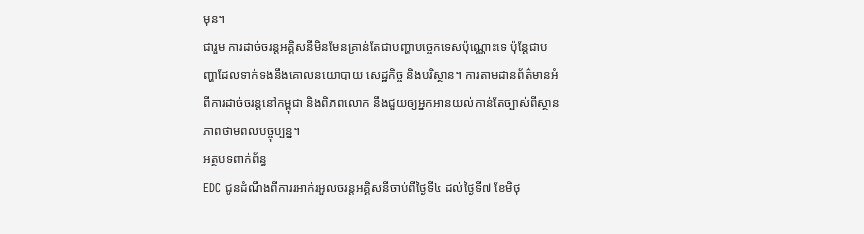មុន។
ជារួម ការដាច់ចរន្តអគ្គិសនីមិនមែនគ្រាន់តែជាបញ្ហាបច្ចេកទេសប៉ុណ្ណោះទេ ប៉ុន្តែជាបញ្ហាដែលទាក់ទងនឹងគោលនយោបាយ សេដ្ឋកិច្ច និងបរិស្ថាន។ ការតាមដានព័ត៌មានអំពីការដាច់ចរន្តនៅកម្ពុជា និងពិភពលោក នឹងជួយឲ្យអ្នកអានយល់កាន់តែច្បាស់ពីស្ថានភាពថាមពលបច្ចុប្បន្ន។
អត្ថបទពាក់ព័ន្ធ
EDC ជូនដំណឹងពីការរអាក់រអួលចរន្តអគ្គិសនីចាប់ពីថ្ងៃទី៤ ដល់ថ្ងៃទី៧ ខែមិថុ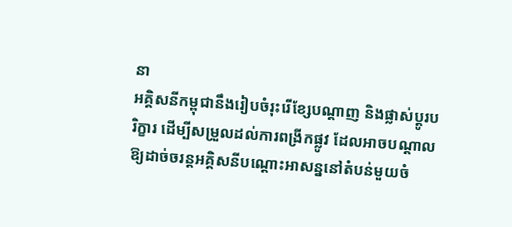នា
អគ្គិសនីកម្ពុជានឹងរៀបចំរុះរើខ្សែបណ្តាញ និងផ្លាស់ប្តូរបរិក្ខារ ដើម្បីសម្រួលដល់ការពង្រីកផ្លូវ ដែលអាចបណ្តាលឱ្យដាច់ចរន្តអគ្គិសនីបណ្តោះអាសន្ននៅតំបន់មួយចំ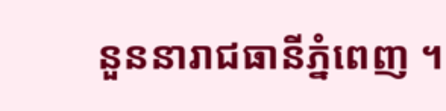នួននារាជធានីភ្នំពេញ ។